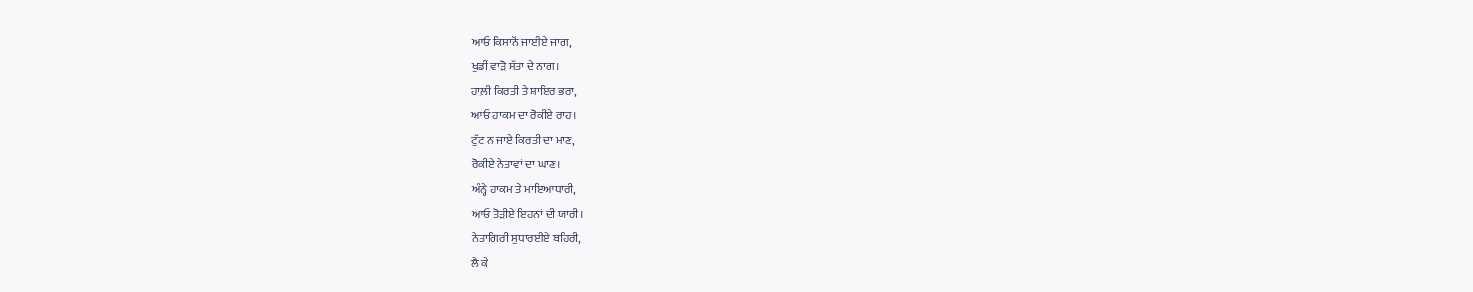ਆਓ ਕਿਸਾਨੋਂ ਜਾਈਏ ਜਾਗ,
ਖੁਡੀਂ ਵਾੜੋ ਸੱਤਾ ਦੇ ਨਾਗ।
ਹਾਲ਼ੀ ਕਿਰਤੀ ਤੇ ਸ਼ਾਇਰ ਭਰਾ,
ਆਓ ਹਾਕਮ ਦਾ ਰੋਕੀਏ ਰਾਹ।
ਟੁੱਟ ਨ ਜਾਏ ਕਿਰਤੀ ਦਾ ਮਾਣ,
ਰੋਕੀਏ ਨੇਤਾਵਾਂ ਦਾ ਘਾਣ।
ਅੰਨ੍ਹੇ ਹਾਕਮ ਤੇ ਮਾਇਆਧਾਰੀ,
ਆਓ ਤੋੜੀਏ ਇਹਨਾਂ ਦੀ ਯਾਰੀ।
ਨੇਤਾਗਿਰੀ ਸੁਧਾਰਈਏ ਬਹਿਰੀ,
ਲੈ ਕੇ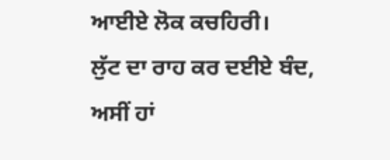ਆਈਏ ਲੋਕ ਕਚਹਿਰੀ।
ਲੁੱਟ ਦਾ ਰਾਹ ਕਰ ਦਈਏ ਬੰਦ,
ਅਸੀਂ ਹਾਂ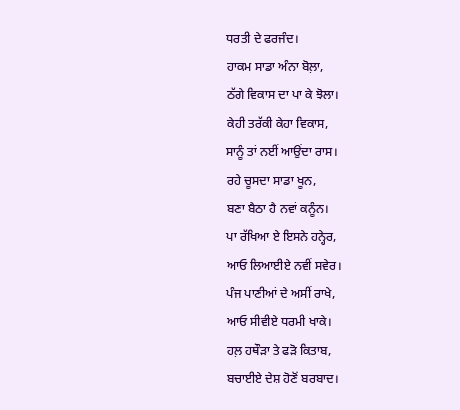ਧਰਤੀ ਦੇ ਫਰਜੰਦ।
ਹਾਕਮ ਸਾਡਾ ਅੰਨਾ ਬੋਲ਼ਾ,
ਠੱਗੇ ਵਿਕਾਸ ਦਾ ਪਾ ਕੇ ਝੋਲਾ।
ਕੇਹੀ ਤਰੱਕੀ ਕੇਹਾ ਵਿਕਾਸ,
ਸਾਨੂੰ ਤਾਂ ਨਈਂ ਆਉਂਦਾ ਰਾਸ।
ਰਹੇ ਚੂਸਦਾ ਸਾਡਾ ਖੂਨ,
ਬਣਾ ਬੈਠਾ ਹੈ ਨਵਾਂ ਕਨੂੰਨ।
ਪਾ ਰੱਖਿਆ ਏ ਇਸਨੇ ਹਨ੍ਹੇਰ,
ਆਓ ਲਿਆਈਏ ਨਵੀਂ ਸਵੇਰ।
ਪੰਜ ਪਾਣੀਆਂ ਦੇ ਅਸੀਂ ਰਾਖੇ,
ਆਓ ਸੀਵੀਏ ਧਰਮੀ ਖਾਕੇ।
ਹਲ਼ ਹਥੌੜਾ ਤੇ ਫੜੋ ਕਿਤਾਬ,
ਬਚਾਈਏ ਦੇਸ਼ ਹੋਣੋਂ ਬਰਬਾਦ।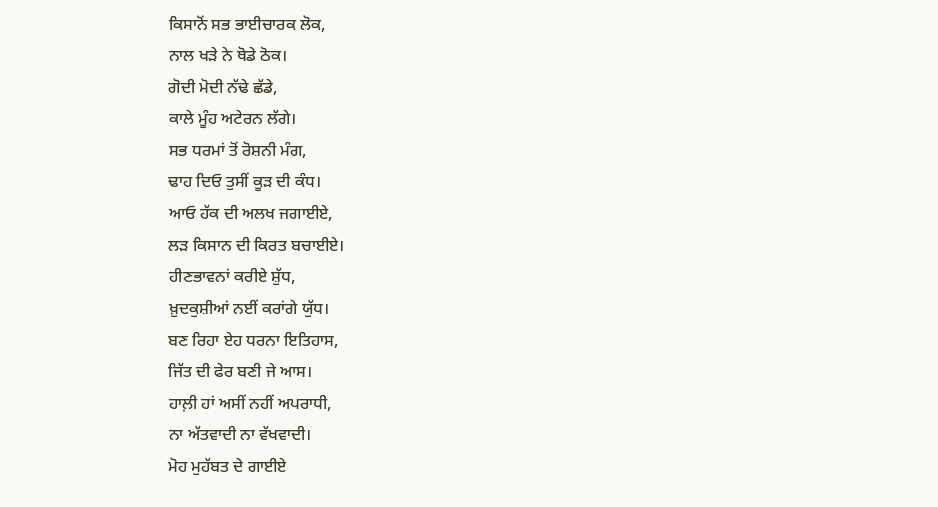ਕਿਸਾਨੋਂ ਸਭ ਭਾਈਚਾਰਕ ਲੋਕ,
ਨਾਲ ਖੜੇ ਨੇ ਥੋਡੇ ਠੋਕ।
ਗੋਦੀ ਮੋਦੀ ਨੱਢੇ ਛੱਡੇ,
ਕਾਲੇ ਮੂੰਹ ਅਟੇਰਨ ਲੱਗੇ।
ਸਭ ਧਰਮਾਂ ਤੋਂ ਰੋਸ਼ਨੀ ਮੰਗ,
ਢਾਹ ਦਿਓ ਤੁਸੀਂ ਕੂੜ ਦੀ ਕੰਧ।
ਆਓ ਹੱਕ ਦੀ ਅਲਖ ਜਗਾਈਏ,
ਲੜ ਕਿਸਾਨ ਦੀ ਕਿਰਤ ਬਚਾਈਏ।
ਹੀਣਭਾਵਨਾਂ ਕਰੀਏ ਸ਼ੁੱਧ,
ਖ਼ੁਦਕੁਸ਼ੀਆਂ ਨਈਂ ਕਰਾਂਗੇ ਯੁੱਧ।
ਬਣ ਰਿਹਾ ਏਹ ਧਰਨਾ ਇਤਿਹਾਸ,
ਜਿੱਤ ਦੀ ਫੇਰ ਬਣੀ ਜੇ ਆਸ।
ਹਾਲ਼ੀ ਹਾਂ ਅਸੀਂ ਨਹੀਂ ਅਪਰਾਧੀ,
ਨਾ ਅੱਤਵਾਦੀ ਨਾ ਵੱਖਵਾਦੀ।
ਮੋਹ ਮੁਹੱਬਤ ਦੇ ਗਾਈਏ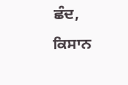ਛੰਦ,
ਕਿਸਾਨ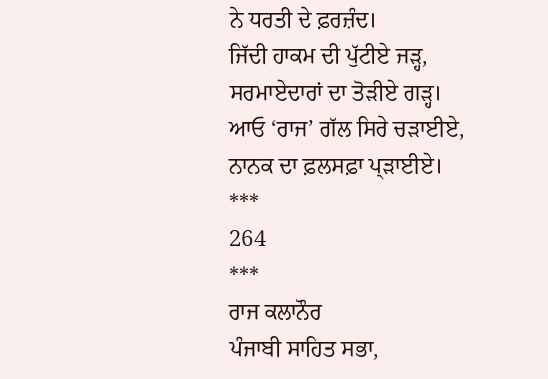ਨੇ ਧਰਤੀ ਦੇ ਫ਼ਰਜ਼ੰਦ।
ਜਿੱਦੀ ਹਾਕਮ ਦੀ ਪੁੱਟੀਏ ਜੜ੍ਹ,
ਸਰਮਾਏਦਾਰਾਂ ਦਾ ਤੋੜੀਏ ਗੜ੍ਹ।
ਆਓ ‘ਰਾਜ’ ਗੱਲ ਸਿਰੇ ਚੜਾਈਏ,
ਨਾਨਕ ਦਾ ਫ਼ਲਸਫ਼ਾ ਪ੍ੜਾਈਏ।
***
264
***
ਰਾਜ ਕਲਾਨੌਰ
ਪੰਜਾਬੀ ਸਾਹਿਤ ਸਭਾ,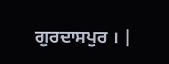ਗੁਰਦਾਸਪੁਰ । |